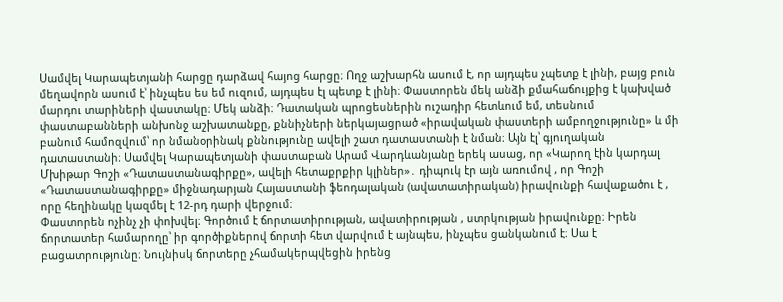Սամվել Կարապետյանի հարցը դարձավ հայոց հարցը։ Ողջ աշխարհն ասում է, որ այդպես չպետք է լինի, բայց բուն մեղավորն ասում է՝ ինչպես ես եմ ուզում, այդպես էլ պետք է լինի։ Փաստորեն մեկ անձի քմահաճույքից է կախված մարդու տարիների վաստակը։ Մեկ անձի։ Դատական պրոցեսներին ուշադիր հետևում եմ, տեսնում փաստաբանների անխոնջ աշխատանքը, քննիչների ներկայացրած «իրավական փաստերի ամբողջությունը» և մի բանում համոզվում՝ որ նմանօրինակ քննությունը ավելի շատ դատաստանի է նման։ Այն էլ՝ գյուղական դատաստանի։ Սամվել Կարապետյանի փաստաբան Արամ Վարդևանյանը երեկ ասաց, որ «Կարող էին կարդալ Մխիթար Գոշի «Դատաստանագիրքը», ավելի հետաքրքիր կլիներ»․ դիպուկ էր այն առումով , որ Գոշի «Դատաստանագիրքը» միջնադարյան Հայաստանի ֆեոդալական (ավատատիրական) իրավունքի հավաքածու է , որը հեղինակը կազմել է 12-րդ դարի վերջում։
Փաստորեն ոչինչ չի փոխվել։ Գործում է ճորտատիրության, ավատիրության , ստրկության իրավունքը։ Իրեն ճորտատեր համարողը՝ իր գործիքներով ճորտի հետ վարվում է այնպես, ինչպես ցանկանում է։ Սա է բացատրությունը։ Նույնիսկ ճորտերը չհամակերպվեցին իրենց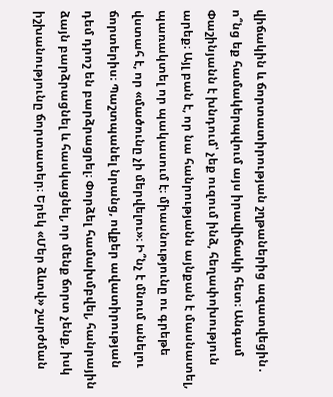վիճակին և ճորտատիրության շղթաներից ազատվեցին․ ո՞նց եք համակերպվում այս իրավիճակի հետ։ Անգամ Փաշինյանն է խնդում՝ չեք ուզում ինձ, հեղափոխություն արեք։ Այլ բան է, որ նա հանրությանն այնքան է մասնատել, պառակտել որ պակասում է։ միասնությունը ու գրեթե վստահ է, որ «մածունը չի մերվելու»։ Ի՞նչ է մնում անելու ճորտերիս։ Պաշտպանել նրանց, ովքեր ավատիրության դեմ դրոշ են բարձրացրել։ Փորձել համախմբվել, հանրային ձայն բարձրացնել և հասկացնել, որ մենք ճորտ չենք, իսկ իշխանությունը ճորտատեր։ Երեկ «Մեր ձևով» շարժման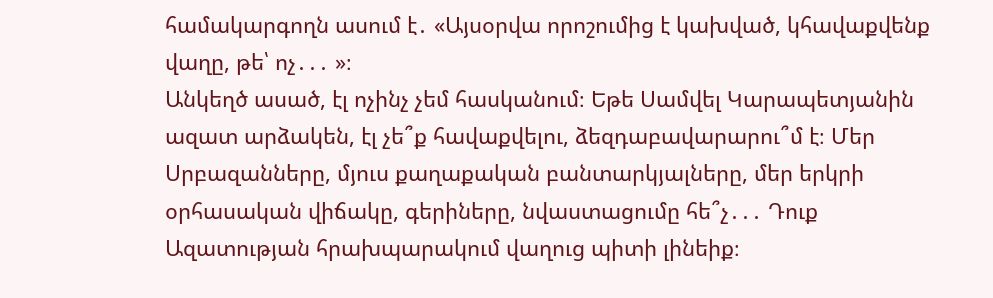համակարգողն ասում է․ «Այսօրվա որոշումից է կախված, կհավաքվենք վաղը, թե՝ ոչ․․․ »։
Անկեղծ ասած, էլ ոչինչ չեմ հասկանում։ Եթե Սամվել Կարապետյանին ազատ արձակեն, էլ չե՞ք հավաքվելու, ձեզդաբավարարու՞մ է։ Մեր Սրբազանները, մյուս քաղաքական բանտարկյալները, մեր երկրի օրհասական վիճակը, գերիները, նվաստացումը հե՞չ․․․ Դուք Ազատության հրախպարակում վաղուց պիտի լինեիք։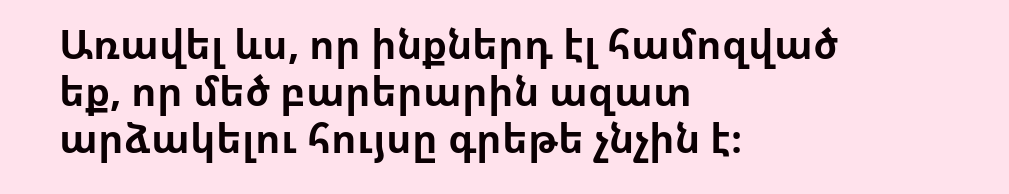Առավել ևս, որ ինքներդ էլ համոզված եք, որ մեծ բարերարին ազատ արձակելու հույսը գրեթե չնչին է։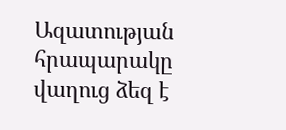Ազատության հրապարակը վաղուց ձեզ է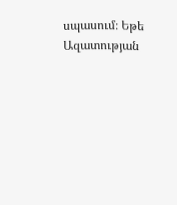սպասում։ Եթե Ազատության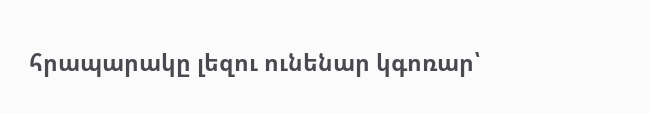հրապարակը լեզու ունենար կգոռար՝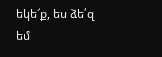եկե՜ք, ես ձե՛զ եմ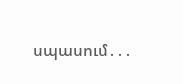սպասում․․․